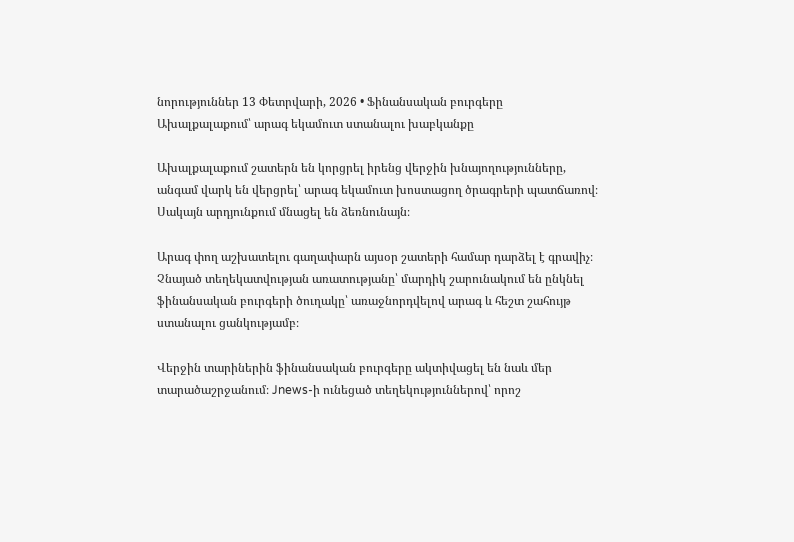նորություններ 13 Փետրվարի, 2026 • Ֆինանսական բուրգերը Ախալքալաքում՝ արագ եկամուտ ստանալու խաբկանքը

Ախալքալաքում շատերն են կորցրել իրենց վերջին խնայողությունները, անգամ վարկ են վերցրել՝ արագ եկամուտ խոստացող ծրագրերի պատճառով։ Սակայն արդյունքում մնացել են ձեռնունայն։

Արագ փող աշխատելու գաղափարն այսօր շատերի համար դարձել է գրավիչ։ Չնայած տեղեկատվության առատությանը՝ մարդիկ շարունակում են ընկնել ֆինանսական բուրգերի ծուղակը՝ առաջնորդվելով արագ և հեշտ շահույթ ստանալու ցանկությամբ։

Վերջին տարիներին ֆինանսական բուրգերը ակտիվացել են նաև մեր տարածաշրջանում։ Jnews-ի ունեցած տեղեկություններով՝ որոշ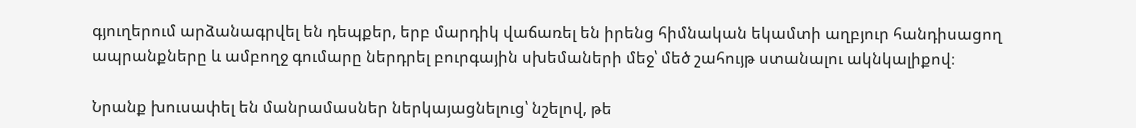գյուղերում արձանագրվել են դեպքեր, երբ մարդիկ վաճառել են իրենց հիմնական եկամտի աղբյուր հանդիսացող ապրանքները և ամբողջ գումարը ներդրել բուրգային սխեմաների մեջ՝ մեծ շահույթ ստանալու ակնկալիքով։

Նրանք խուսափել են մանրամասներ ներկայացնելուց՝ նշելով, թե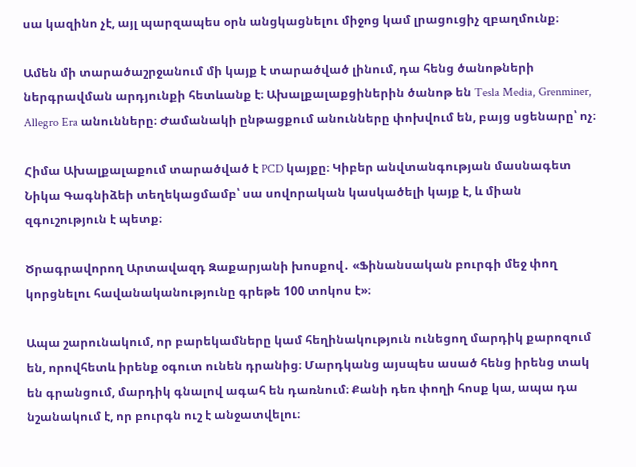սա կազինո չէ, այլ պարզապես օրն անցկացնելու միջոց կամ լրացուցիչ զբաղմունք։

Ամեն մի տարածաշրջանում մի կայք է տարածված լինում, դա հենց ծանոթների ներգրավման արդյունքի հետևանք է։ Ախալքալաքցիներին ծանոթ են Tesla Media, Grenminer, Allegro Era անունները։ Ժամանակի ընթացքում անունները փոխվում են, բայց սցենարը՝ ոչ։

Հիմա Ախալքալաքում տարածված է PCD կայքը։ Կիբեր անվտանգության մասնագետ Նիկա Գագնիձեի տեղեկացմամբ՝ սա սովորական կասկածելի կայք է, և միան զգուշություն է պետք։

Ծրագրավորող Արտավազդ Զաքարյանի խոսքով․ «Ֆինանսական բուրգի մեջ փող կորցնելու հավանականությունը գրեթե 100 տոկոս է»։

Ապա շարունակում, որ բարեկամները կամ հեղինակություն ունեցող մարդիկ քարոզում են, որովհետև իրենք օգուտ ունեն դրանից։ Մարդկանց այսպես ասած հենց իրենց տակ են գրանցում, մարդիկ գնալով ագահ են դառնում։ Քանի դեռ փողի հոսք կա, ապա դա նշանակում է, որ բուրգն ուշ է անջատվելու։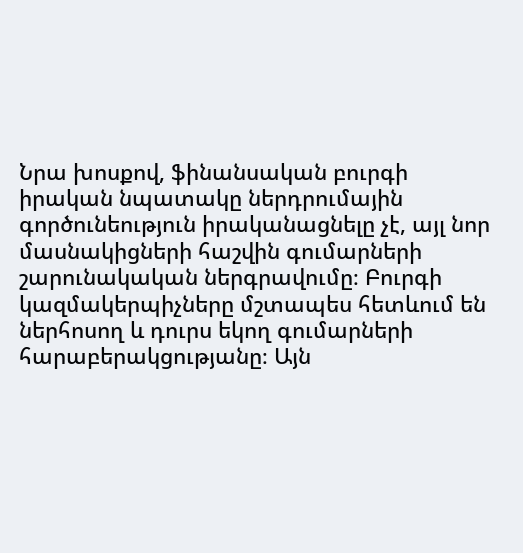Նրա խոսքով, ֆինանսական բուրգի իրական նպատակը ներդրումային գործունեություն իրականացնելը չէ, այլ նոր մասնակիցների հաշվին գումարների շարունակական ներգրավումը։ Բուրգի կազմակերպիչները մշտապես հետևում են ներհոսող և դուրս եկող գումարների հարաբերակցությանը։ Այն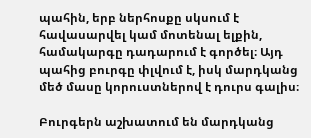պահին, երբ ներհոսքը սկսում է հավասարվել կամ մոտենալ ելքին, համակարգը դադարում է գործել։ Այդ պահից բուրգը փլվում է, իսկ մարդկանց մեծ մասը կորուստներով է դուրս գալիս։

Բուրգերն աշխատում են մարդկանց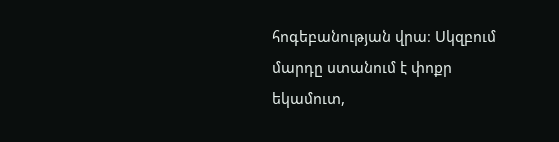հոգեբանության վրա։ Սկզբում մարդը ստանում է փոքր եկամուտ,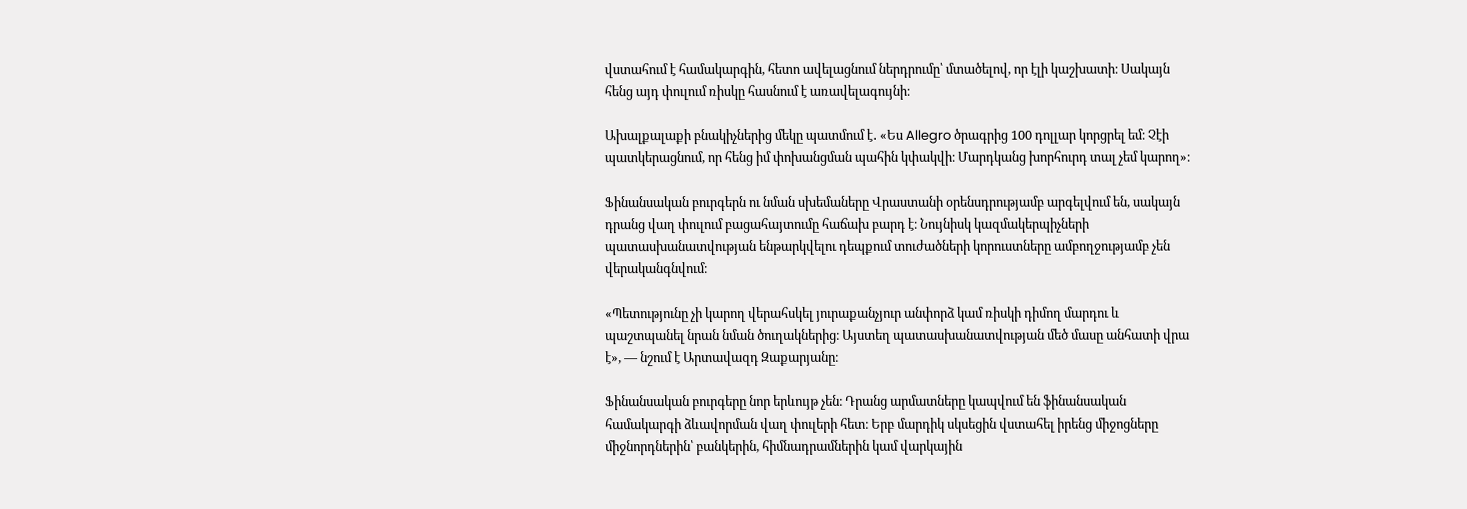վստահում է համակարգին, հետո ավելացնում ներդրումը՝ մտածելով, որ էլի կաշխատի։ Սակայն հենց այդ փուլում ռիսկը հասնում է առավելագույնի։

Ախալքալաքի բնակիչներից մեկը պատմում է․ «Ես Allegro ծրագրից 100 դոլլար կորցրել եմ։ Չէի պատկերացնում, որ հենց իմ փոխանցման պահին կփակվի։ Մարդկանց խորհուրդ տալ չեմ կարող»։

Ֆինանսական բուրգերն ու նման սխեմաները Վրաստանի օրենսդրությամբ արգելվում են, սակայն դրանց վաղ փուլում բացահայտումը հաճախ բարդ է։ Նույնիսկ կազմակերպիչների պատասխանատվության ենթարկվելու դեպքում տուժածների կորուստները ամբողջությամբ չեն վերականգնվում։

«Պետությունը չի կարող վերահսկել յուրաքանչյուր անփորձ կամ ռիսկի դիմող մարդու և պաշտպանել նրան նման ծուղակներից։ Այստեղ պատասխանատվության մեծ մասը անհատի վրա է», — նշում է Արտավազդ Զաքարյանը։

Ֆինանսական բուրգերը նոր երևույթ չեն։ Դրանց արմատները կապվում են ֆինանսական համակարգի ձևավորման վաղ փուլերի հետ։ Երբ մարդիկ սկսեցին վստահել իրենց միջոցները միջնորդներին՝ բանկերին, հիմնադրամներին կամ վարկային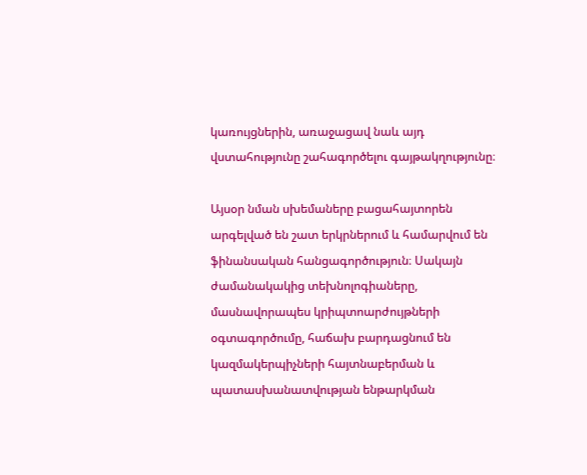կառույցներին, առաջացավ նաև այդ վստահությունը շահագործելու գայթակղությունը։

Այսօր նման սխեմաները բացահայտորեն արգելված են շատ երկրներում և համարվում են ֆինանսական հանցագործություն։ Սակայն ժամանակակից տեխնոլոգիաները, մասնավորապես կրիպտոարժույթների օգտագործումը, հաճախ բարդացնում են կազմակերպիչների հայտնաբերման և պատասխանատվության ենթարկման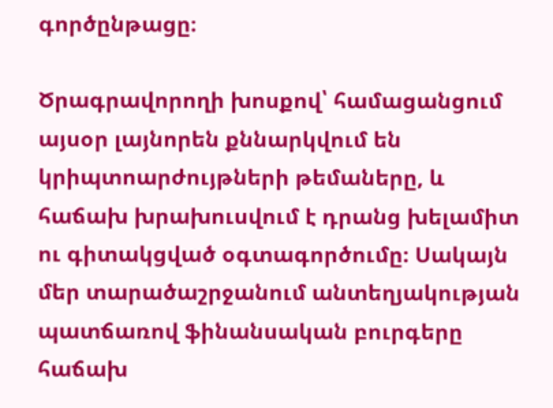գործընթացը։

Ծրագրավորողի խոսքով՝ համացանցում այսօր լայնորեն քննարկվում են կրիպտոարժույթների թեմաները, և հաճախ խրախուսվում է դրանց խելամիտ ու գիտակցված օգտագործումը։ Սակայն մեր տարածաշրջանում անտեղյակության պատճառով ֆինանսական բուրգերը հաճախ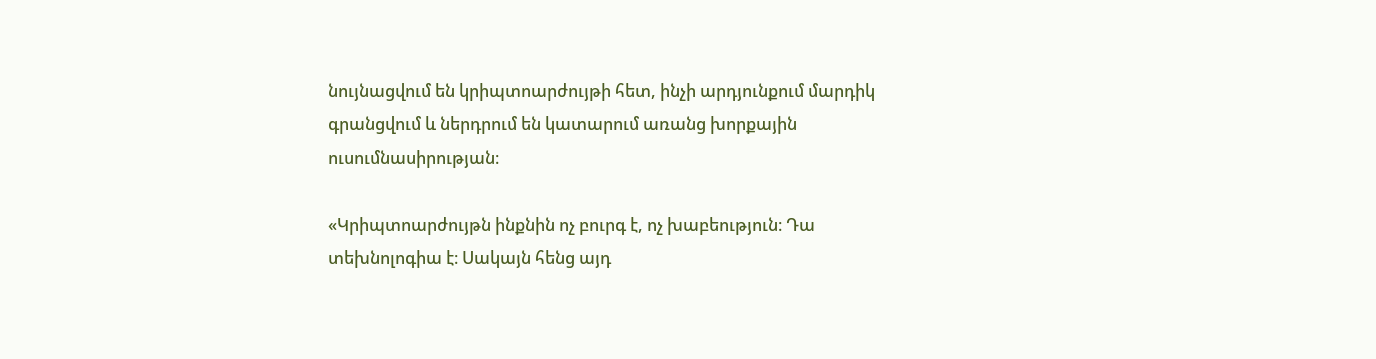նույնացվում են կրիպտոարժույթի հետ, ինչի արդյունքում մարդիկ գրանցվում և ներդրում են կատարում առանց խորքային ուսումնասիրության։

«Կրիպտոարժույթն ինքնին ոչ բուրգ է, ոչ խաբեություն։ Դա տեխնոլոգիա է։ Սակայն հենց այդ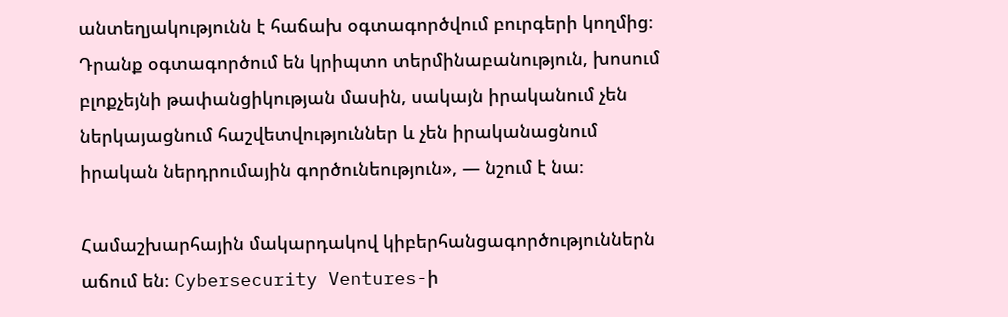անտեղյակությունն է հաճախ օգտագործվում բուրգերի կողմից։ Դրանք օգտագործում են կրիպտո տերմինաբանություն, խոսում բլոքչեյնի թափանցիկության մասին, սակայն իրականում չեն ներկայացնում հաշվետվություններ և չեն իրականացնում իրական ներդրումային գործունեություն», — նշում է նա։

Համաշխարհային մակարդակով կիբերհանցագործություններն աճում են։ Cybersecurity Ventures-ի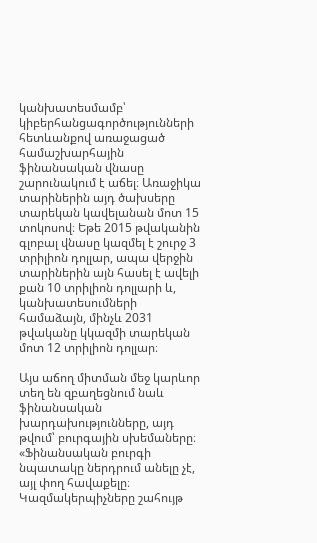կանխատեսմամբ՝ կիբերհանցագործությունների հետևանքով առաջացած համաշխարհային ֆինանսական վնասը շարունակում է աճել։ Առաջիկա տարիներին այդ ծախսերը տարեկան կավելանան մոտ 15 տոկոսով։ Եթե 2015 թվականին գլոբալ վնասը կազմել է շուրջ 3 տրիլիոն դոլլար, ապա վերջին տարիներին այն հասել է ավելի քան 10 տրիլիոն դոլլարի և, կանխատեսումների համաձայն, մինչև 2031 թվականը կկազմի տարեկան մոտ 12 տրիլիոն դոլլար։

Այս աճող միտման մեջ կարևոր տեղ են զբաղեցնում նաև ֆինանսական խարդախությունները, այդ թվում՝ բուրգային սխեմաները։ «Ֆինանսական բուրգի նպատակը ներդրում անելը չէ, այլ փող հավաքելը։ Կազմակերպիչները շահույթ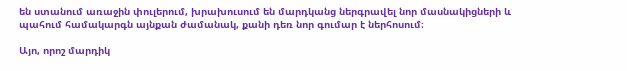են ստանում առաջին փուլերում, խրախուսում են մարդկանց ներգրավել նոր մասնակիցների և պահում համակարգն այնքան ժամանակ, քանի դեռ նոր գումար է ներհոսում։

Այո, որոշ մարդիկ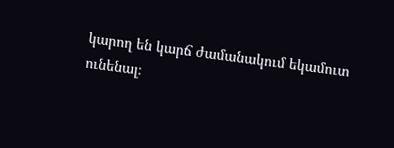կարող են կարճ ժամանակում եկամուտ ունենալ։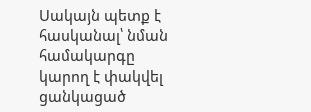Սակայն պետք է հասկանալ՝ նման համակարգը կարող է փակվել ցանկացած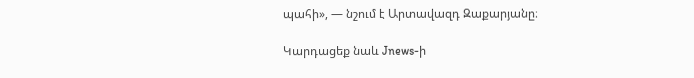պահի», — նշում է Արտավազդ Զաքարյանը։

Կարդացեք նաև Jnews-ի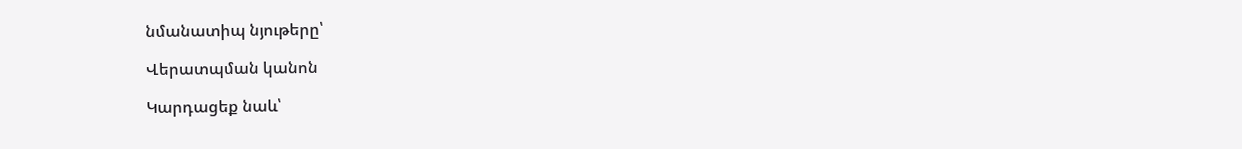նմանատիպ նյութերը՝

Վերատպման կանոն

Կարդացեք նաև՝